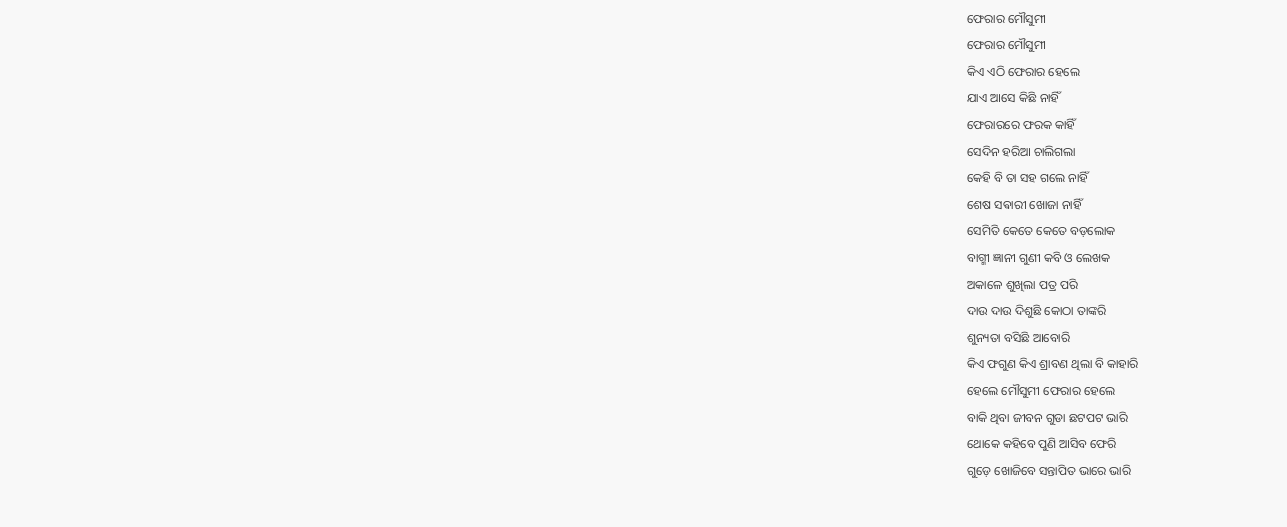ଫେରାର ମୌସୁମୀ
ଫେରାର ମୌସୁମୀ
କିଏ ଏଠି ଫେରାର ହେଲେ
ଯାଏ ଆସେ କିଛି ନାହିଁ
ଫେରାରରେ ଫରକ କାହିଁ
ସେଦିନ ହରିଆ ଚାଲିଗଲା
କେହି ବି ତା ସହ ଗଲେ ନାହିଁ
ଶେଷ ସଵାରୀ ଖୋଜା ନାହିଁ
ସେମିତି କେତେ କେତେ ବଡ଼ଲୋକ
ବାଗ୍ମୀ ଜ୍ଞାନୀ ଗୁଣୀ କବି ଓ ଲେଖକ
ଅକାଳେ ଶୁଖିଲା ପତ୍ର ପରି
ଦାଉ ଦାଉ ଦିଶୁଛି କୋଠା ତାଙ୍କରି
ଶୁନ୍ୟତା ବସିଛି ଆବୋରି
କିଏ ଫଗୁଣ କିଏ ଶ୍ରାବଣ ଥିଲା ବି କାହାରି
ହେଲେ ମୌସୁମୀ ଫେରାର ହେଲେ
ବାକି ଥିବା ଜୀବନ ଗୁଡା ଛଟପଟ ଭାରି
ଥୋକେ କହିବେ ପୁଣି ଆସିବ ଫେରି
ଗୁଡ଼େ ଖୋଜିବେ ସନ୍ତାପିତ ଭାରେ ଭାରି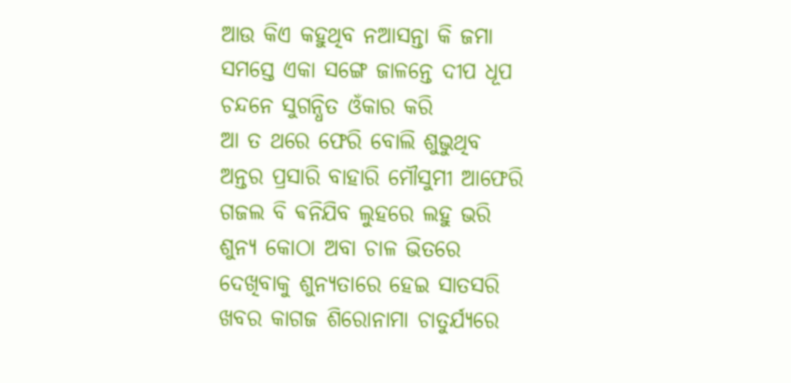ଆଉ କିଏ କହୁଥିବ ନଆସନ୍ତା କି ଜମା
ସମସ୍ତେ ଏକା ସଙ୍ଗେ ଜାଳନ୍ତେ ଦୀପ ଧୂପ
ଚନ୍ଦନେ ସୁଗନ୍ଧିତ ଓଁକାର କରି
ଆ ତ ଥରେ ଫେରି ବୋଲି ଶୁଭୁଥିବ
ଅନ୍ତର ପ୍ରସାରି ବାହାରି ମୌସୁମୀ ଆଫେରି
ଗଜଲ ବି ଵନିଯିବ ଲୁହରେ ଲହୁ ଭରି
ଶୁନ୍ୟ କୋଠା ଅବା ଚାଳ ଭିତରେ
ଦେଖିବାକୁ ଶୁନ୍ୟତାରେ ହେଇ ସାତସରି
ଖବର କାଗଜ ଶିରୋନାମା ଚାତୁର୍ଯ୍ୟରେ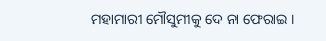ମହାମାରୀ ମୌସୁମୀକୁ ଦେ ନା ଫେରାଇ ।